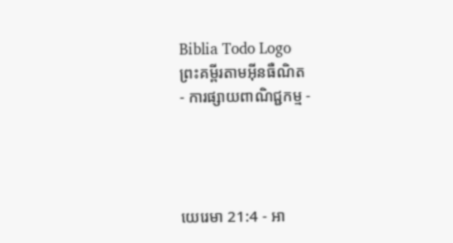Biblia Todo Logo
ព្រះគម្ពីរតាមអ៊ីនធឺណិត
- ការផ្សាយពាណិជ្ជកម្ម -




យេរេមា 21:4 - អា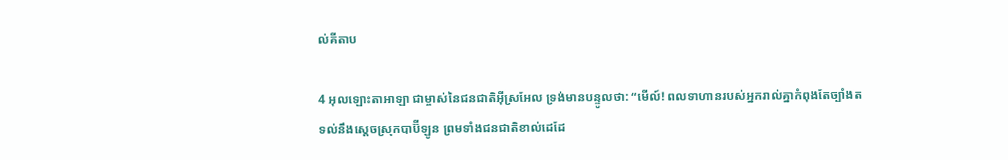ល់គីតាប

4 អុលឡោះ‌តាអាឡា ជាម្ចាស់នៃជន‌ជាតិអ៊ីស្រ‌អែល ទ្រង់មានបន្ទូលថា: “មើល៍! ពលទាហានរបស់អ្នករាល់គ្នាកំពុងតែច្បាំងតទល់នឹងស្ដេចស្រុកបាប៊ី‌ឡូន ព្រមទាំងជន‌ជាតិខាល់ដេដែ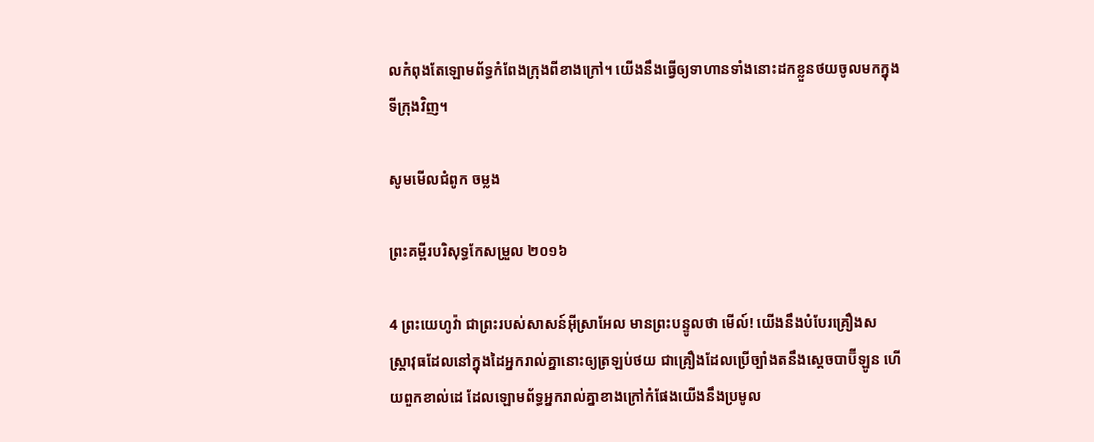លកំពុងតែឡោម‌ព័ទ្ធកំពែងក្រុងពីខាងក្រៅ។ យើងនឹងធ្វើឲ្យទាហានទាំងនោះដកខ្លួនថយចូលមកក្នុងទីក្រុងវិញ។

សូមមើលជំពូក ចម្លង

ព្រះគម្ពីរបរិសុទ្ធកែសម្រួល ២០១៦

4 ព្រះ‌យេហូវ៉ា ជាព្រះរបស់សាសន៍អ៊ីស្រា‌អែល មានព្រះ‌បន្ទូលថា មើល៍! យើងនឹងបំបែរគ្រឿងសស្ត្រា‌វុធដែលនៅក្នុងដៃអ្នករាល់គ្នានោះឲ្យត្រឡប់ថយ ជាគ្រឿងដែលប្រើច្បាំងតនឹងស្តេចបាប៊ីឡូន ហើយពួកខាល់ដេ ដែលឡោម‌ព័ទ្ធអ្នករាល់គ្នាខាងក្រៅកំផែងយើងនឹងប្រមូល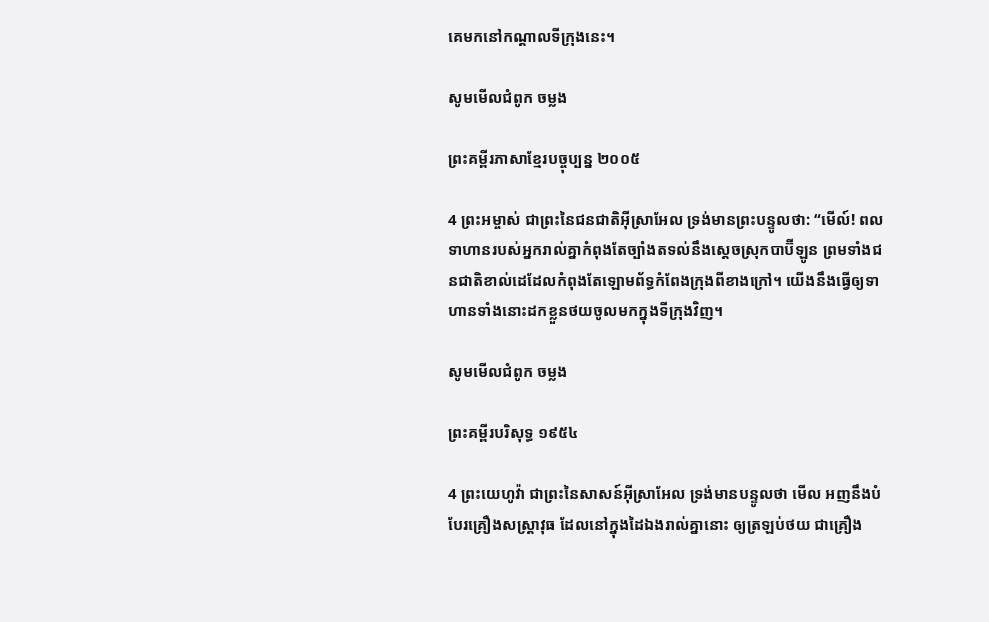គេមកនៅកណ្ដាលទីក្រុងនេះ។

សូមមើលជំពូក ចម្លង

ព្រះគម្ពីរភាសាខ្មែរបច្ចុប្បន្ន ២០០៥

4 ព្រះ‌អម្ចាស់ ជាព្រះនៃជន‌ជាតិអ៊ីស្រា‌អែល ទ្រង់មានព្រះ‌បន្ទូលថា: “មើល៍! ពលទាហានរបស់អ្នករាល់គ្នាកំពុងតែច្បាំងតទល់នឹងស្ដេចស្រុកបាប៊ី‌ឡូន ព្រមទាំងជន‌ជាតិខាល់ដេដែលកំពុងតែឡោម‌ព័ទ្ធកំពែងក្រុងពីខាងក្រៅ។ យើងនឹងធ្វើឲ្យទាហានទាំងនោះដកខ្លួនថយចូលមកក្នុងទីក្រុងវិញ។

សូមមើលជំពូក ចម្លង

ព្រះគម្ពីរបរិសុទ្ធ ១៩៥៤

4 ព្រះ‌យេហូវ៉ា ជាព្រះនៃសាសន៍អ៊ីស្រាអែល ទ្រង់មានបន្ទូលថា មើល អញនឹងបំបែរគ្រឿងសស្ត្រា‌វុធ ដែលនៅក្នុងដៃឯងរាល់គ្នានោះ ឲ្យត្រឡប់ថយ ជាគ្រឿង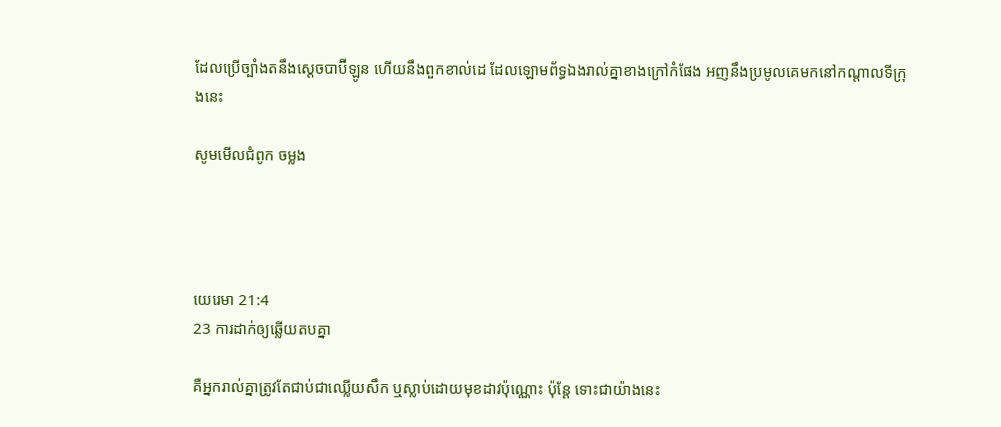ដែលប្រើច្បាំងតនឹងស្តេចបាប៊ីឡូន ហើយនឹងពួកខាល់ដេ ដែលឡោម‌ព័ទ្ធឯងរាល់គ្នាខាងក្រៅកំផែង អញនឹងប្រមូលគេមកនៅកណ្តាលទីក្រុងនេះ

សូមមើលជំពូក ចម្លង




យេរេមា 21:4
23 ការដាក់ឲ្យឆ្លើយតបគ្នា

គឺអ្នករាល់គ្នាត្រូវតែជាប់ជាឈ្លើយសឹក ឬស្លាប់ដោយមុខដាវប៉ុណ្ណោះ ប៉ុន្តែ ទោះជាយ៉ាងនេះ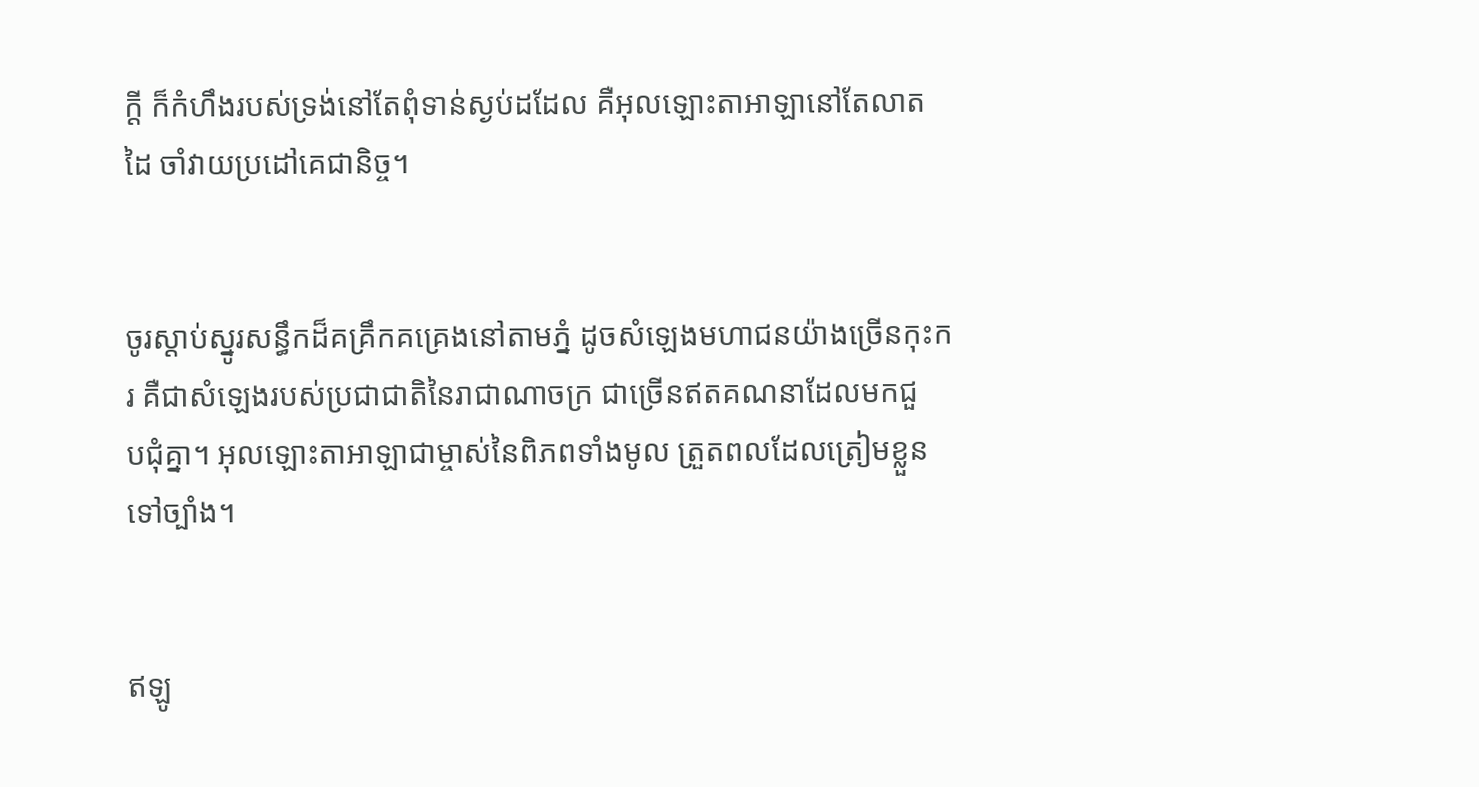ក្ដី ក៏កំហឹងរបស់ទ្រង់នៅតែពុំទាន់ស្ងប់ដដែល គឺអុលឡោះ‌តាអាឡានៅតែលាតដៃ ចាំវាយប្រដៅគេជា‌និច្ច។


ចូរស្ដាប់ស្នូរសន្ធឹកដ៏គគ្រឹក‌គគ្រេងនៅតាមភ្នំ ដូចសំឡេងមហា‌ជនយ៉ាងច្រើនកុះ‌ករ គឺជាសំឡេងរបស់ប្រជា‌ជាតិនៃរាជាណាចក្រ ជាច្រើនឥតគណនាដែលមកជួប‌ជុំគ្នា។ អុលឡោះ‌តាអាឡាជាម្ចាស់នៃពិភពទាំងមូល ត្រួតពលដែលត្រៀមខ្លួនទៅច្បាំង។


ឥឡូ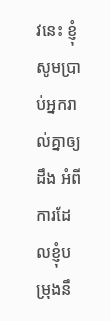វនេះ ខ្ញុំសូមប្រាប់អ្នករាល់គ្នាឲ្យដឹង អំពីការដែលខ្ញុំបម្រុងនឹ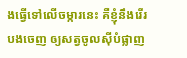ងធ្វើទៅលើចម្ការនេះ គឺខ្ញុំនឹងរើរបងចេញ ឲ្យសត្វចូលស៊ីបំផ្លាញ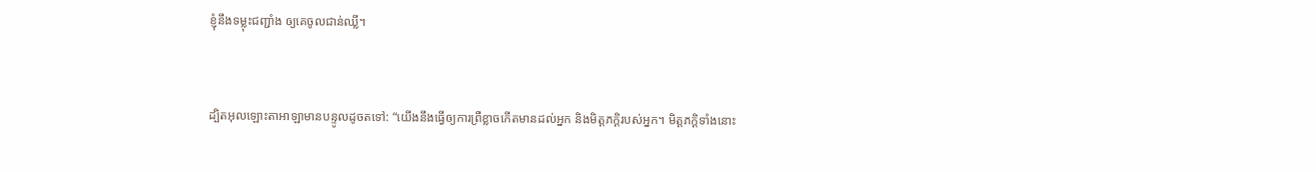ខ្ញុំនឹងទម្លុះជញ្ជាំង ឲ្យគេចូលជាន់ឈ្លី។


ដ្បិតអុលឡោះ‌តាអាឡាមានបន្ទូលដូចតទៅ: “យើងនឹងធ្វើឲ្យការព្រឺខ្លាចកើតមានដល់អ្នក និងមិត្ត‌ភក្ដិរបស់អ្នក។ មិត្ត‌ភក្ដិទាំងនោះ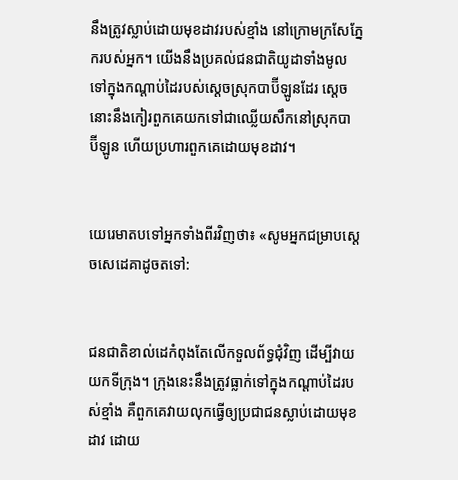នឹងត្រូវស្លាប់ដោយមុខដាវរបស់ខ្មាំង នៅក្រោមក្រសែ‌ភ្នែករបស់អ្នក។ យើងនឹងប្រគល់ជន‌ជាតិយូដាទាំងមូល ទៅក្នុងកណ្ដាប់ដៃរបស់ស្ដេចស្រុកបាប៊ី‌ឡូនដែរ ស្ដេចនោះនឹងកៀរពួកគេយកទៅជាឈ្លើយសឹកនៅស្រុកបាប៊ី‌ឡូន ហើយប្រហារពួកគេដោយមុខដាវ។


យេរេមាតបទៅអ្នកទាំងពីរវិញថា៖ «សូមអ្នកជម្រាបស្តេចសេដេ‌គាដូចតទៅ:


ជន‌ជាតិខាល់ដេកំពុងតែលើកទួលព័ទ្ធជុំ‌វិញ ដើម្បីវាយយកទីក្រុង។ ក្រុងនេះនឹងត្រូវធ្លាក់ទៅក្នុងកណ្ដាប់ដៃរបស់ខ្មាំង គឺពួកគេវាយលុកធ្វើឲ្យប្រជា‌ជនស្លាប់ដោយមុខដាវ ដោយ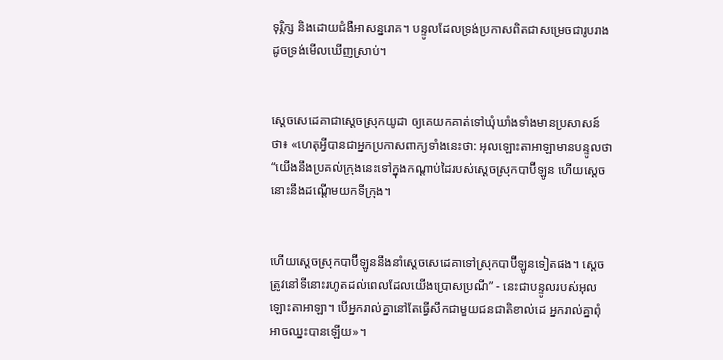ទុរ្ភិក្ស និងដោយជំងឺអាសន្ន‌រោគ។ បន្ទូលដែលទ្រង់ប្រកាសពិតជាសម្រេចជារូបរាង ដូចទ្រង់មើលឃើញស្រាប់។


ស្តេចសេដេ‌គាជាស្ដេចស្រុកយូដា ឲ្យគេយកគាត់ទៅឃុំ‌ឃាំងទាំងមានប្រសាសន៍ថា៖ «ហេតុអ្វីបានជាអ្នកប្រកាសពាក្យទាំងនេះថា: អុលឡោះ‌តាអាឡាមានបន្ទូលថា “យើងនឹងប្រគល់ក្រុងនេះទៅក្នុងកណ្ដាប់ដៃរបស់ស្ដេចស្រុកបាប៊ី‌ឡូន ហើយស្ដេចនោះនឹងដណ្ដើមយកទីក្រុង។


ហើយស្ដេចស្រុកបាប៊ី‌ឡូននឹងនាំស្ដេចសេដេ‌គាទៅស្រុកបាប៊ី‌ឡូនទៀតផង។ ស្ដេចត្រូវនៅទីនោះរហូតដល់ពេលដែលយើងប្រោស‌ប្រណី” - នេះជាបន្ទូលរបស់អុលឡោះ‌តាអាឡា។ បើអ្នករាល់គ្នានៅតែធ្វើសឹកជាមួយជន‌ជាតិខាល់ដេ អ្នករាល់គ្នាពុំអាចឈ្នះបានឡើយ»។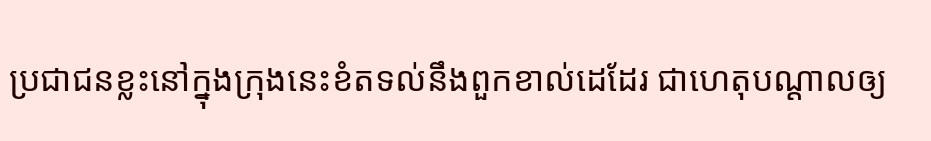ប្រជា‌ជនខ្លះនៅក្នុងក្រុងនេះខំតទល់នឹងពួកខាល់ដេដែរ ជាហេតុបណ្ដាលឲ្យ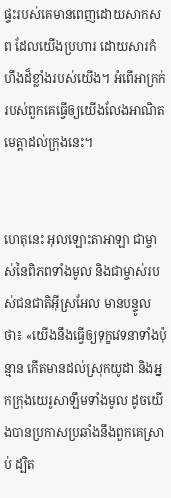ផ្ទះរបស់គេមានពេញដោយសាក‌សព ដែលយើងប្រហារ ដោយ‌សារកំហឹងដ៏ខ្លាំងរបស់យើង។ អំពើអាក្រក់របស់ពួកគេធ្វើឲ្យយើងលែងអាណិតមេត្តាដល់ក្រុងនេះ។


ហេតុនេះ អុលឡោះ‌តាអាឡា ជាម្ចាស់នៃពិភពទាំងមូល និងជាម្ចាស់របស់ជន‌ជាតិអ៊ីស្រ‌អែល មានបន្ទូលថា៖ «យើងនឹងធ្វើឲ្យទុក្ខវេទនាទាំងប៉ុន្មាន កើតមានដល់ស្រុកយូដា និងអ្នកក្រុងយេរូ‌សាឡឹមទាំងមូល ដូចយើងបានប្រកាសប្រឆាំងនឹងពួកគេស្រាប់ ដ្បិត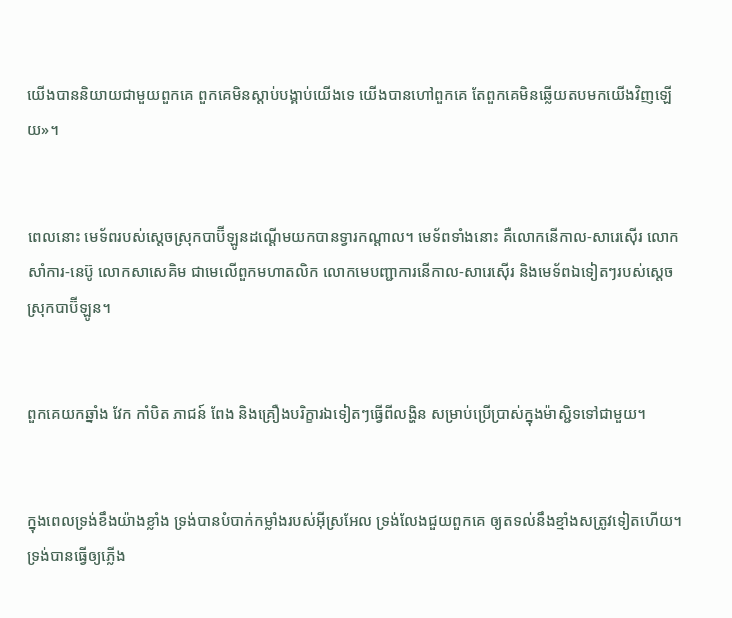យើងបាននិយាយជាមួយពួកគេ ពួកគេមិនស្ដាប់បង្គាប់យើងទេ យើងបានហៅពួកគេ តែពួកគេមិនឆ្លើយតបមកយើងវិញឡើយ»។


ពេលនោះ មេ‌ទ័ពរបស់ស្ដេចស្រុកបាប៊ី‌ឡូនដណ្ដើមយកបានទ្វារកណ្ដាល។ មេ‌ទ័ពទាំងនោះ គឺលោកនើកាល-សារេ‌ស៊ើរ លោកសាំការ-នេប៊ូ លោកសាសេ‌គិម ជាមេលើពួកមហា‌តលិក លោកមេបញ្ជា‌ការនើកាល-សារេ‌ស៊ើរ និងមេ‌ទ័ពឯទៀតៗរបស់ស្ដេចស្រុកបាប៊ី‌ឡូន។


ពួកគេយកឆ្នាំង វែក កាំបិត ភាជន៍ ពែង និងគ្រឿងបរិក្ខារឯទៀតៗធ្វើពីលង្ហិន សម្រាប់ប្រើ‌ប្រាស់ក្នុងម៉ាស្ជិទទៅជាមួយ។


ក្នុងពេលទ្រង់ខឹងយ៉ាងខ្លាំង ទ្រង់បានបំបាក់កម្លាំងរបស់អ៊ីស្រ‌អែល ទ្រង់លែងជួយពួកគេ ឲ្យតទល់នឹងខ្មាំងសត្រូវទៀតហើយ។ ទ្រង់បានធ្វើឲ្យភ្លើង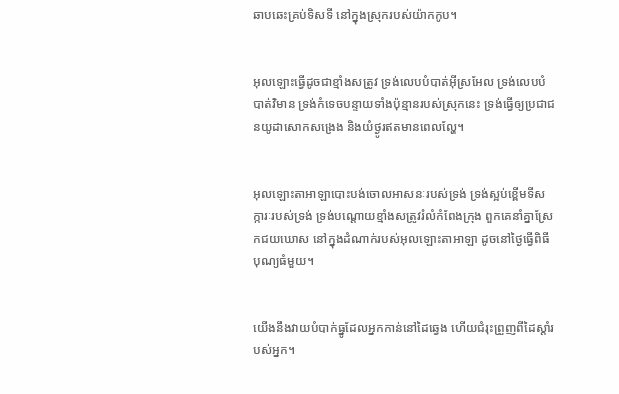ឆាប‌ឆេះគ្រប់ទិស‌ទី នៅក្នុងស្រុករបស់យ៉ាកកូប។


អុលឡោះធ្វើដូចជាខ្មាំងសត្រូវ ទ្រង់លេបបំបាត់អ៊ីស្រ‌អែល ទ្រង់លេបបំបាត់វិមាន ទ្រង់កំទេចបន្ទាយទាំងប៉ុន្មានរបស់ស្រុកនេះ ទ្រង់ធ្វើឲ្យប្រជា‌ជនយូដាសោកសង្រេង និងយំថ្ងូរឥតមានពេលល្ហែ។


អុលឡោះ‌តាអាឡាបោះបង់ចោលអាសនៈរបស់ទ្រង់ ទ្រង់ស្អប់ខ្ពើមទី‌សក្ការៈរបស់ទ្រង់ ទ្រង់បណ្ដោយខ្មាំងសត្រូវរំលំកំពែងក្រុង ពួកគេនាំគ្នាស្រែកជយ‌ឃោស នៅក្នុងដំណាក់របស់អុលឡោះ‌តាអាឡា ដូចនៅថ្ងៃធ្វើពិធីបុណ្យធំមួយ។


យើងនឹងវាយបំបាក់ធ្នូដែលអ្នកកាន់នៅដៃឆ្វេង ហើយជំរុះព្រួញពីដៃស្ដាំរបស់អ្នក។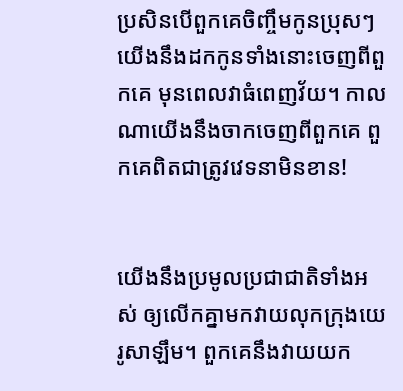ប្រសិនបើពួកគេចិញ្ចឹមកូនប្រុសៗ យើងនឹងដកកូនទាំងនោះចេញពីពួកគេ មុនពេលវាធំពេញវ័យ។ កាលណាយើងនឹងចាកចេញពីពួកគេ ពួកគេពិតជាត្រូវវេទនាមិនខាន!


យើងនឹងប្រមូលប្រជា‌ជាតិទាំងអស់ ឲ្យលើកគ្នាមកវាយលុកក្រុងយេរូ‌សាឡឹម។ ពួកគេនឹងវាយយក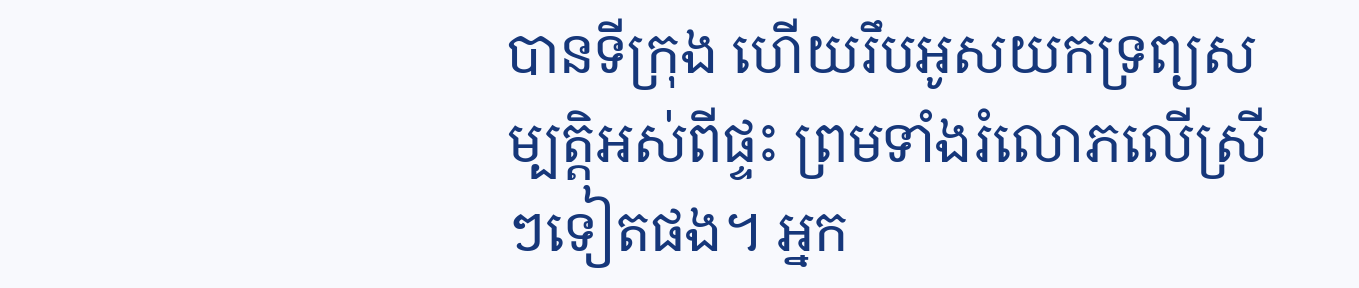បានទីក្រុង ហើយរឹបអូសយកទ្រព្យសម្បត្តិអស់ពីផ្ទះ ព្រមទាំងរំលោភលើស្រីៗទៀតផង។ អ្នក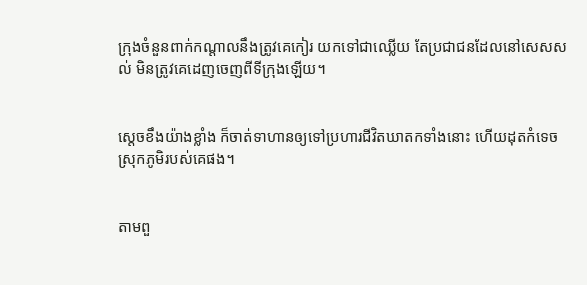ក្រុងចំនួនពាក់កណ្ដាលនឹងត្រូវគេកៀរ យកទៅជាឈ្លើយ តែប្រជា‌ជនដែលនៅសេស‌សល់ មិនត្រូវគេដេញចេញពីទីក្រុងឡើយ។


ស្តេចខឹងយ៉ាងខ្លាំង ក៏ចាត់ទាហានឲ្យទៅប្រហារជីវិតឃាតកទាំងនោះ ហើយដុតកំទេចស្រុកភូមិរបស់គេផង។


តាមពួ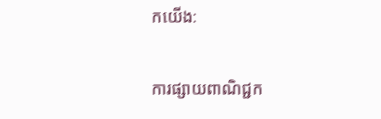កយើង:

ការផ្សាយពាណិជ្ជក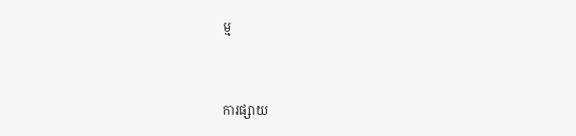ម្ម


ការផ្សាយ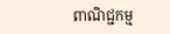ពាណិជ្ជកម្ម